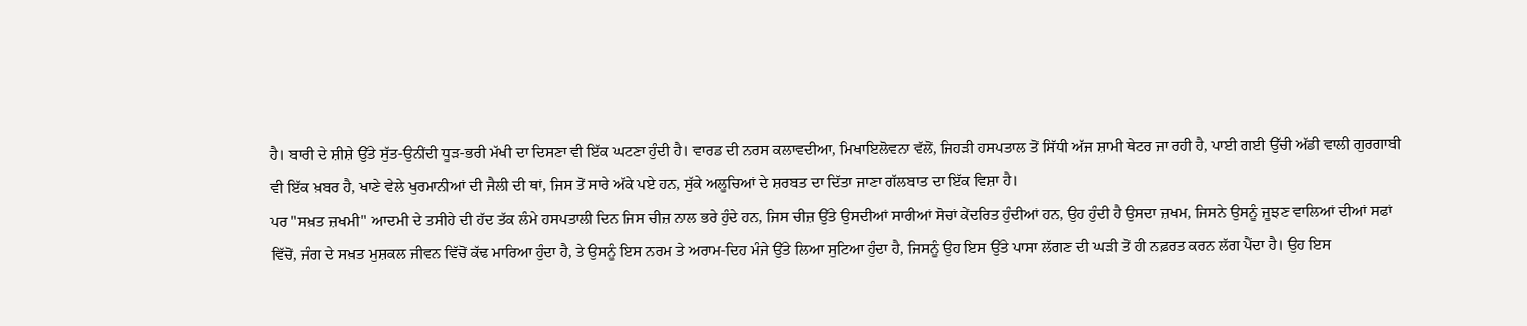ਹੈ। ਬਾਰੀ ਦੇ ਸ਼ੀਸ਼ੇ ਉੱਤੇ ਸੁੱਤ-ਉਨੀਂਦੀ ਧੂੜ-ਭਰੀ ਮੱਖੀ ਦਾ ਦਿਸਣਾ ਵੀ ਇੱਕ ਘਟਣਾ ਹੁੰਦੀ ਹੈ। ਵਾਰਡ ਦੀ ਨਰਸ ਕਲਾਵਦੀਆ, ਮਿਖਾਇਲੋਵਨਾ ਵੱਲੋਂ, ਜਿਹੜੀ ਹਸਪਤਾਲ ਤੋਂ ਸਿੱਧੀ ਅੱਜ ਸ਼ਾਮੀ ਥੇਟਰ ਜਾ ਰਹੀ ਹੈ, ਪਾਈ ਗਈ ਉੱਚੀ ਅੱਡੀ ਵਾਲੀ ਗੁਰਗਾਬੀ ਵੀ ਇੱਕ ਖ਼ਬਰ ਹੈ, ਖਾਣੇ ਵੇਲੇ ਖੁਰਮਾਨੀਆਂ ਦੀ ਜੈਲੀ ਦੀ ਥਾਂ, ਜਿਸ ਤੋਂ ਸਾਰੇ ਅੱਕੇ ਪਏ ਹਨ, ਸੁੱਕੇ ਅਲੂਚਿਆਂ ਦੇ ਸ਼ਰਬਤ ਦਾ ਦਿੱਤਾ ਜਾਣਾ ਗੱਲਬਾਤ ਦਾ ਇੱਕ ਵਿਸ਼ਾ ਹੈ।
ਪਰ "ਸਖ਼ਤ ਜ਼ਖਮੀ" ਆਦਮੀ ਦੇ ਤਸੀਹੇ ਦੀ ਹੱਦ ਤੱਕ ਲੰਮੇ ਹਸਪਤਾਲੀ ਦਿਨ ਜਿਸ ਚੀਜ਼ ਨਾਲ ਭਰੇ ਹੁੰਦੇ ਹਨ, ਜਿਸ ਚੀਜ਼ ਉੱਤੇ ਉਸਦੀਆਂ ਸਾਰੀਆਂ ਸੋਚਾਂ ਕੇਂਦਰਿਤ ਹੁੰਦੀਆਂ ਹਨ, ਉਹ ਹੁੰਦੀ ਹੈ ਉਸਦਾ ਜ਼ਖਮ, ਜਿਸਨੇ ਉਸਨੂੰ ਜੂਝਣ ਵਾਲਿਆਂ ਦੀਆਂ ਸਫਾਂ ਵਿੱਚੋਂ, ਜੰਗ ਦੇ ਸਖ਼ਤ ਮੁਸ਼ਕਲ ਜੀਵਨ ਵਿੱਚੋਂ ਕੱਢ ਮਾਰਿਆ ਹੁੰਦਾ ਹੈ, ਤੇ ਉਸਨੂੰ ਇਸ ਨਰਮ ਤੇ ਅਰਾਮ-ਦਿਹ ਮੰਜੇ ਉੱਤੇ ਲਿਆ ਸੁਟਿਆ ਹੁੰਦਾ ਹੈ, ਜਿਸਨੂੰ ਉਹ ਇਸ ਉੱਤੇ ਪਾਸਾ ਲੱਗਣ ਦੀ ਘੜੀ ਤੋਂ ਹੀ ਨਫ਼ਰਤ ਕਰਨ ਲੱਗ ਪੈਂਦਾ ਹੈ। ਉਹ ਇਸ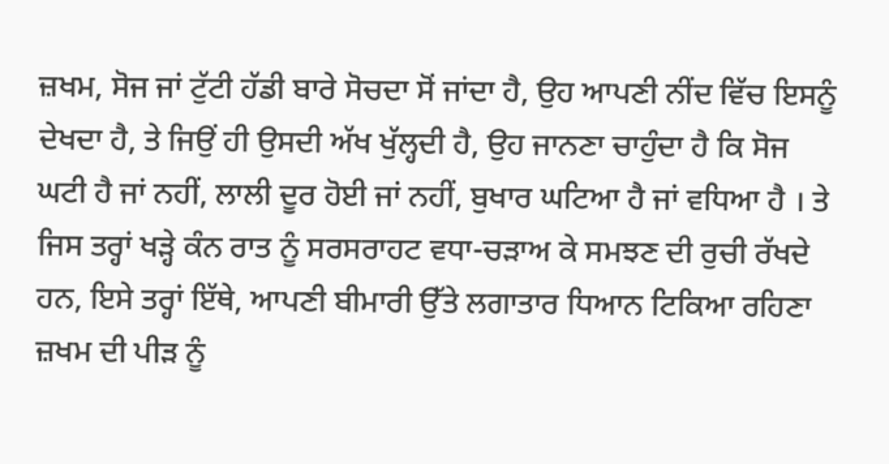ਜ਼ਖਮ, ਸੋਜ ਜਾਂ ਟੁੱਟੀ ਹੱਡੀ ਬਾਰੇ ਸੋਚਦਾ ਸੋਂ ਜਾਂਦਾ ਹੈ, ਉਹ ਆਪਣੀ ਨੀਂਦ ਵਿੱਚ ਇਸਨੂੰ ਦੇਖਦਾ ਹੈ, ਤੇ ਜਿਉਂ ਹੀ ਉਸਦੀ ਅੱਖ ਖੁੱਲ੍ਹਦੀ ਹੈ, ਉਹ ਜਾਨਣਾ ਚਾਹੁੰਦਾ ਹੈ ਕਿ ਸੋਜ ਘਟੀ ਹੈ ਜਾਂ ਨਹੀਂ, ਲਾਲੀ ਦੂਰ ਹੋਈ ਜਾਂ ਨਹੀਂ, ਬੁਖਾਰ ਘਟਿਆ ਹੈ ਜਾਂ ਵਧਿਆ ਹੈ । ਤੇ ਜਿਸ ਤਰ੍ਹਾਂ ਖੜ੍ਹੇ ਕੰਨ ਰਾਤ ਨੂੰ ਸਰਸਰਾਹਟ ਵਧਾ-ਚੜਾਅ ਕੇ ਸਮਝਣ ਦੀ ਰੁਚੀ ਰੱਖਦੇ ਹਨ, ਇਸੇ ਤਰ੍ਹਾਂ ਇੱਥੇ, ਆਪਣੀ ਬੀਮਾਰੀ ਉੱਤੇ ਲਗਾਤਾਰ ਧਿਆਨ ਟਿਕਿਆ ਰਹਿਣਾ ਜ਼ਖਮ ਦੀ ਪੀੜ ਨੂੰ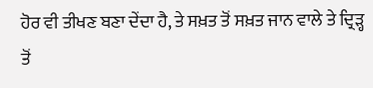ਹੋਰ ਵੀ ਤੀਖਣ ਬਣਾ ਦੇਂਦਾ ਹੈ, ਤੇ ਸਖ਼ਤ ਤੋਂ ਸਖ਼ਤ ਜਾਨ ਵਾਲੇ ਤੇ ਦ੍ਰਿੜ੍ਹ ਤੋਂ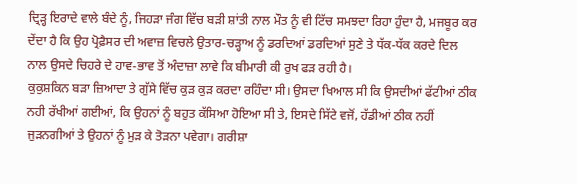ਦ੍ਰਿੜ੍ਹ ਇਰਾਦੇ ਵਾਲੇ ਬੰਦੇ ਨੂੰ, ਜਿਹੜਾ ਜੰਗ ਵਿੱਚ ਬੜੀ ਸ਼ਾਂਤੀ ਨਾਲ ਮੌਤ ਨੂੰ ਵੀ ਟਿੱਚ ਸਮਝਦਾ ਰਿਹਾ ਹੁੰਦਾ ਹੈ, ਮਜਬੂਰ ਕਰ ਦੇਂਦਾ ਹੈ ਕਿ ਉਹ ਪ੍ਰੋਫ਼ੈਸਰ ਦੀ ਅਵਾਜ਼ ਵਿਚਲੇ ਉਤਾਰ-ਚੜ੍ਹਾਅ ਨੂੰ ਡਰਦਿਆਂ ਡਰਦਿਆਂ ਸੁਣੇ ਤੇ ਧੱਕ-ਧੱਕ ਕਰਦੇ ਦਿਲ ਨਾਲ ਉਸਦੇ ਚਿਹਰੇ ਦੇ ਹਾਵ-ਭਾਵ ਤੋਂ ਅੰਦਾਜ਼ਾ ਲਾਵੇ ਕਿ ਬੀਮਾਰੀ ਕੀ ਰੁਖ ਫੜ ਰਹੀ ਹੈ।
ਕੁਕੁਸ਼ਕਿਨ ਬੜਾ ਜ਼ਿਆਦਾ ਤੇ ਗੁੱਸੇ ਵਿੱਚ ਕੁੜ ਕੁੜ ਕਰਦਾ ਰਹਿੰਦਾ ਸੀ। ਉਸਦਾ ਖਿਆਲ ਸੀ ਕਿ ਉਸਦੀਆਂ ਫੱਟੀਆਂ ਠੀਕ ਨਹੀ ਰੱਖੀਆਂ ਗਈਆਂ, ਕਿ ਉਹਨਾਂ ਨੂੰ ਬਹੁਤ ਕੱਸਿਆ ਹੋਇਆ ਸੀ ਤੇ, ਇਸਦੇ ਸਿੱਟੇ ਵਜੋਂ, ਹੱਡੀਆਂ ਠੀਕ ਨਹੀਂ ਜੁੜਨਗੀਆਂ ਤੇ ਉਹਨਾਂ ਨੂੰ ਮੁੜ ਕੇ ਤੋੜਨਾ ਪਵੇਗਾ। ਗਰੀਸ਼ਾ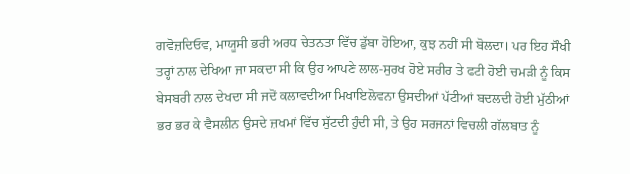ਗਵੋਜ਼ਦਿਓਵ, ਮਾਯੂਸੀ ਭਰੀ ਅਰਧ ਚੇਤਨਤਾ ਵਿੱਚ ਡੁੱਬਾ ਹੋਇਆ, ਕੁਝ ਨਹੀਂ ਸੀ ਬੋਲਦਾ। ਪਰ ਇਹ ਸੌਖੀ ਤਰ੍ਹਾਂ ਨਾਲ ਦੇਖਿਆ ਜਾ ਸਕਦਾ ਸੀ ਕਿ ਉਹ ਆਪਣੇ ਲਾਲ-ਸੁਰਖ ਹੋਏ ਸਰੀਰ ਤੇ ਫਟੀ ਹੋਈ ਚਮੜੀ ਨੂੰ ਕਿਸ ਬੇਸਬਰੀ ਨਾਲ ਦੇਖਦਾ ਸੀ ਜਦੋਂ ਕਲਾਵਦੀਆ ਮਿਖਾਇਲੋਵਨਾ ਉਸਦੀਆਂ ਪੱਟੀਆਂ ਬਦਲਦੀ ਹੋਈ ਮੁੱਠੀਆਂ ਭਰ ਭਰ ਕੇ ਵੈਸਲੀਨ ਉਸਦੇ ਜ਼ਖਮਾਂ ਵਿੱਚ ਸੁੱਟਦੀ ਹੁੰਦੀ ਸੀ, ਤੇ ਉਹ ਸਰਜਨਾਂ ਵਿਚਲੀ ਗੱਲਬਾਤ ਨੂੰ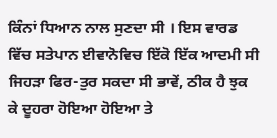ਕਿੰਨਾਂ ਧਿਆਨ ਨਾਲ ਸੁਣਦਾ ਸੀ । ਇਸ ਵਾਰਡ ਵਿੱਚ ਸਤੇਪਾਨ ਈਵਾਨੋਵਿਚ ਇੱਕੋ ਇੱਕ ਆਦਮੀ ਸੀ ਜਿਹੜਾ ਫਿਰ-ਤੁਰ ਸਕਦਾ ਸੀ ਭਾਵੇਂ, ਠੀਕ ਹੈ ਝੁਕ ਕੇ ਦੂਹਰਾ ਹੋਇਆ ਹੋਇਆ ਤੇ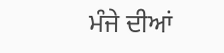ਮੰਜੇ ਦੀਆਂ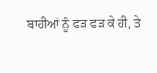ਬਾਹੀਆਂ ਨੂੰ ਫੜ ਫੜ ਕੇ ਹੀ, ਤੇ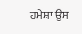ਹਮੇਸ਼ਾ ਉਸ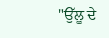"ਉੱਲੂ ਦੇ